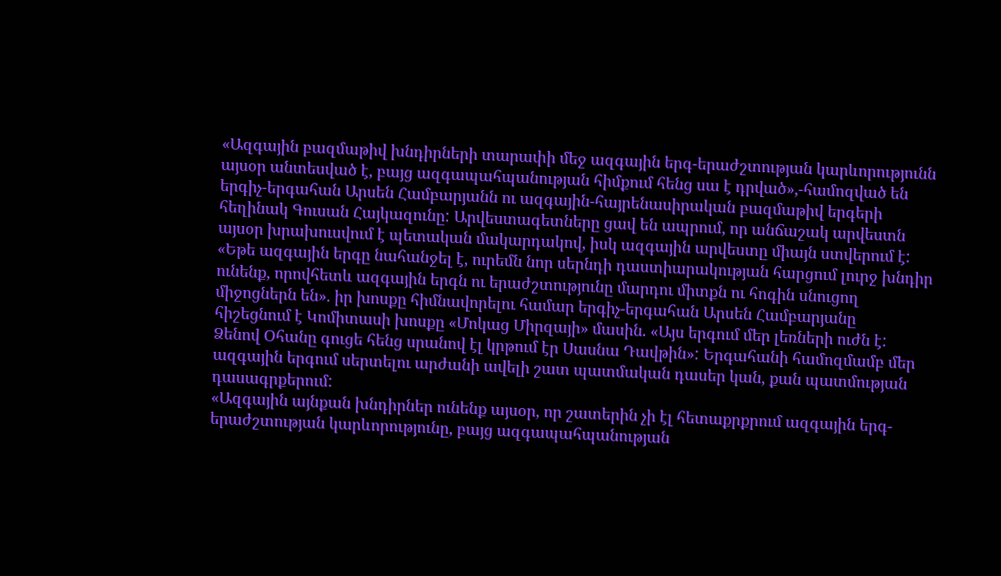«Ազգային բազմաթիվ խնդիրների տարափի մեջ ազգային երգ-երաժշտության կարևորությունն այսօր անտեսված է, բայց ազգապահպանության հիմքում հենց սա է դրված»,-համոզված են երգիչ-երգահան Արսեն Համբարյանն ու ազգային-հայրենասիրական բազմաթիվ երգերի հեղինակ Գուսան Հայկազունը: Արվեստագետները ցավ են ապրում, որ անճաշակ արվեստն այսօր խրախուսվում է պետական մակարդակով, իսկ ազգային արվեստը միայն ստվերում է:
«Եթե ազգային երգը նահանջել է, ուրեմն նոր սերնդի դաստիարակության հարցում լուրջ խնդիր ունենք, որովհետև ազգային երգն ու երաժշտությունը մարդու միտքն ու հոգին սնուցող միջոցներն են». իր խոսքը հիմնավորելու համար երգիչ-երգահան Արսեն Համբարյանը հիշեցնում է Կոմիտասի խոսքը «Մոկաց Միրզայի» մասին. «Այս երգում մեր լեռների ուժն է: Ձենով Օհանը գուցե հենց սրանով էլ կրթում էր Սասնա Դավթին»: Երգահանի համոզմամբ մեր ազգային երգում սերտելու արժանի ավելի շատ պատմական դասեր կան, քան պատմության դասագրքերում:
«Ազգային այնքան խնդիրներ ունենք այսօր, որ շատերին չի էլ հետաքրքրում ազգային երգ-երաժշտության կարևորությունը, բայց ազգապահպանության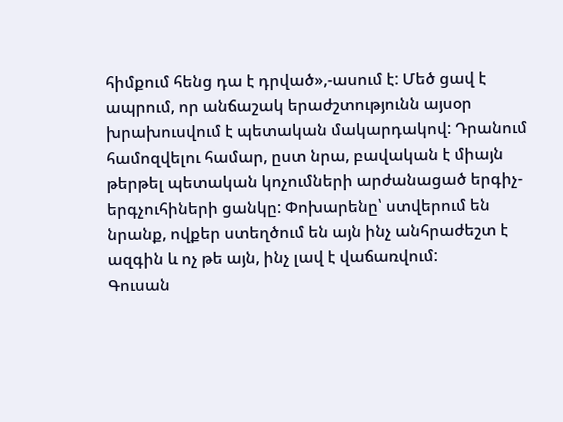հիմքում հենց դա է դրված»,-ասում է: Մեծ ցավ է ապրում, որ անճաշակ երաժշտությունն այսօր խրախուսվում է պետական մակարդակով: Դրանում համոզվելու համար, ըստ նրա, բավական է միայն թերթել պետական կոչումների արժանացած երգիչ-երգչուհիների ցանկը: Փոխարենը՝ ստվերում են նրանք, ովքեր ստեղծում են այն ինչ անհրաժեշտ է ազգին և ոչ թե այն, ինչ լավ է վաճառվում:
Գուսան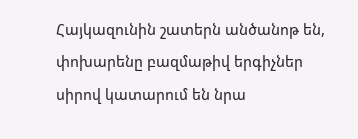Հայկազունին շատերն անծանոթ են, փոխարենը բազմաթիվ երգիչներ սիրով կատարում են նրա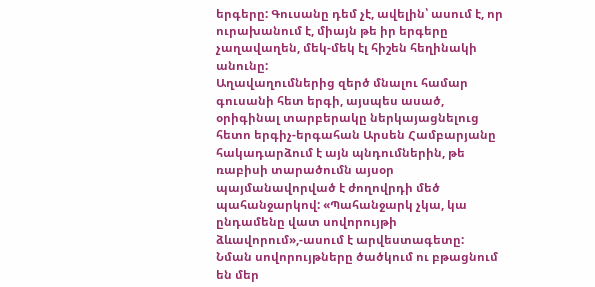երգերը: Գուսանը դեմ չէ, ավելին՝ ասում է, որ ուրախանում է, միայն թե իր երգերը չաղավաղեն, մեկ-մեկ էլ հիշեն հեղինակի անունը:
Աղավաղումներից զերծ մնալու համար գուսանի հետ երգի, այսպես ասած, օրիգինալ տարբերակը ներկայացնելուց հետո երգիչ-երգահան Արսեն Համբարյանը հակադարձում է այն պնդումներին, թե ռաբիսի տարածումն այսօր պայմանավորված է ժողովրդի մեծ պահանջարկով: «Պահանջարկ չկա, կա ընդամենը վատ սովորույթի ձևավորում»,-ասում է արվեստագետը:
Նման սովորույթները ծածկում ու բթացնում են մեր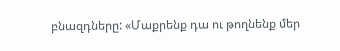բնազդները: «Մաքրենք դա ու թողնենք մեր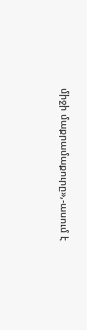միջի մաքրամաքուրը»,-ասում է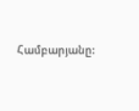Համբարյանը: